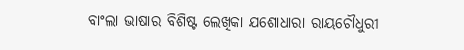ବାଂଲା ଭାଷାର ବିଶିଷ୍ଟ ଲେଖିକା ଯଶୋଧାରା ରାୟଚୌଧୁରୀ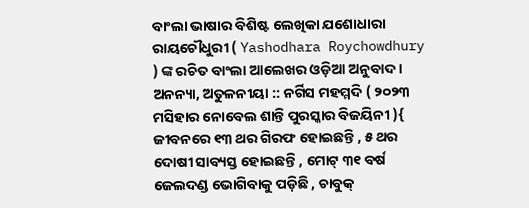ବାଂଲା ଭାଷାର ବିଶିଷ୍ଟ ଲେଖିକା ଯଶୋଧାରା ରାୟଚୌଧୁରୀ ( Yashodhara Roychowdhury ) ଙ୍କ ରଚିତ ବାଂଲା ଆଲେଖର ଓଡ଼ିଆ ଅନୁବାଦ । ଅନନ୍ୟା, ଅତୁଳନୀୟା :: ନର୍ଗିସ ମହମ୍ମଦି ( ୨୦୨୩ ମସିହାର ନୋବେଲ ଶାନ୍ତି ପୁରସ୍କାର ବିଜୟିନୀ ){ ଜୀବନରେ ୧୩ ଥର ଗିରଫ ହୋଇଛନ୍ତି , ୫ ଥର ଦୋଷୀ ସାବ୍ୟସ୍ତ ହୋଇଛନ୍ତି , ମୋଟ୍ ୩୧ ବର୍ଷ ଜେଲଦଣ୍ଡ ଭୋଗିବାକୁ ପଡ଼ିଛି , ଚାବୁକ୍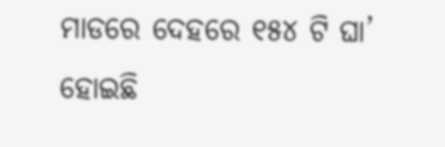ମାଡରେ ଦେହରେ ୧୫୪ ଟି ଘା’ ହୋଇଛି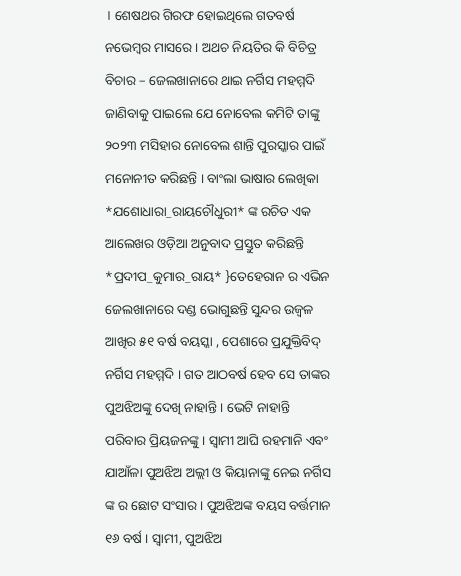। ଶେଷଥର ଗିରଫ ହୋଇଥିଲେ ଗତବର୍ଷ ନଭେମ୍ବର ମାସରେ । ଅଥଚ ନିୟତିର କି ବିଚିତ୍ର ବିଚାର – ଜେଲଖାନାରେ ଥାଇ ନର୍ଗିସ ମହମ୍ମଦି ଜାଣିବାକୁ ପାଇଲେ ଯେ ନୋବେଲ କମିଟି ତାଙ୍କୁ ୨୦୨୩ ମସିହାର ନୋବେଲ ଶାନ୍ତି ପୁରସ୍କାର ପାଇଁ ମନୋନୀତ କରିଛନ୍ତି । ବାଂଲା ଭାଷାର ଲେଖିକା *ଯଶୋଧାରା_ରାୟଚୌଧୁରୀ* ଙ୍କ ରଚିତ ଏକ ଆଲେଖର ଓଡ଼ିଆ ଅନୁବାଦ ପ୍ରସ୍ତୁତ କରିଛନ୍ତି *ପ୍ରଦୀପ_କୁମାର_ରାୟ* }ତେହେରାନ ର ଏଭିନ ଜେଲଖାନାରେ ଦଣ୍ଡ ଭୋଗୁଛନ୍ତି ସୁନ୍ଦର ଉଜ୍ବଳ ଆଖିର ୫୧ ବର୍ଷ ବୟସ୍କା , ପେଶାରେ ପ୍ରଯୁକ୍ତିବିଦ୍ ନର୍ଗିସ ମହମ୍ମଦି । ଗତ ଆଠବର୍ଷ ହେବ ସେ ତାଙ୍କର ପୁଅଝିଅଙ୍କୁ ଦେଖି ନାହାନ୍ତି । ଭେଟି ନାହାନ୍ତି ପରିବାର ପ୍ରିୟଜନଙ୍କୁ । ସ୍ବାମୀ ଆଘି ରହମାନି ଏବଂ ଯାଆଁଳା ପୁଅଝିଅ ଅଲ୍ଲୀ ଓ କିୟାନାଙ୍କୁ ନେଇ ନର୍ଗିସ ଙ୍କ ର ଛୋଟ ସଂସାର । ପୁଅଝିଅଙ୍କ ବୟସ ବର୍ତ୍ତମାନ ୧୬ ବର୍ଷ । ସ୍ବାମୀ, ପୁଅଝିଅ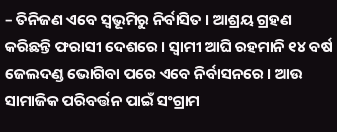– ତିନିଜଣ ଏବେ ସ୍ବଭୂମିରୁ ନିର୍ବାସିତ । ଆଶ୍ରୟ ଗ୍ରହଣ କରିଛନ୍ତି ଫରାସୀ ଦେଶରେ । ସ୍ବାମୀ ଆଘି ରହମାନି ୧୪ ବର୍ଷ ଜେଲଦଣ୍ଡ ଭୋଗିବା ପରେ ଏବେ ନିର୍ବାସନରେ । ଆଉ ସାମାଜିକ ପରିବର୍ତ୍ତନ ପାଇଁ ସଂଗ୍ରାମ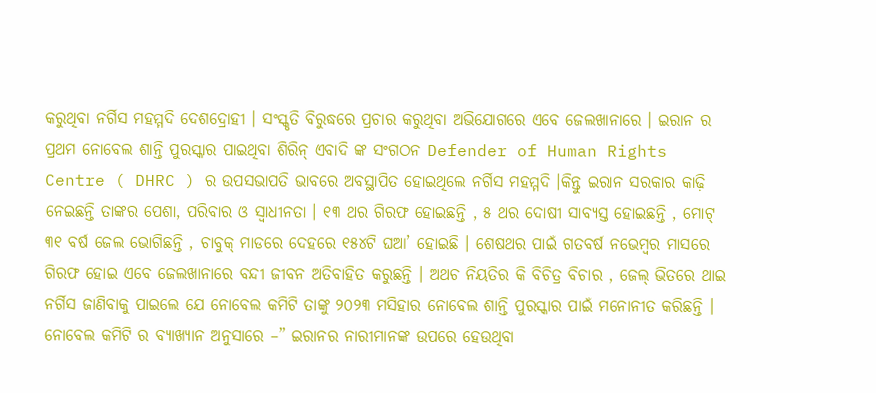କରୁଥିବା ନର୍ଗିସ ମହମ୍ମଦି ଦେଶଦ୍ରୋହୀ । ସଂସ୍କୃତି ବିରୁଦ୍ଧରେ ପ୍ରଚାର କରୁଥିବା ଅଭିଯୋଗରେ ଏବେ ଜେଲଖାନାରେ । ଇରାନ ର ପ୍ରଥମ ନୋବେଲ ଶାନ୍ତି ପୁରସ୍କାର ପାଇଥିବା ଶିରିନ୍ ଏବାଦି ଙ୍କ ସଂଗଠନ Defender of Human Rights Centre ( DHRC ) ର ଉପସଭାପତି ଭାବରେ ଅବସ୍ଥାପିତ ହୋଇଥିଲେ ନର୍ଗିସ ମହମ୍ମଦି ।କିନ୍ତୁ ଇରାନ ସରକାର କାଢ଼ି ନେଇଛନ୍ତି ତାଙ୍କର ପେଶା, ପରିବାର ଓ ସ୍ବାଧୀନତା । ୧୩ ଥର ଗିରଫ ହୋଇଛନ୍ତି , ୫ ଥର ଦୋଷୀ ସାବ୍ୟସ୍ତ ହୋଇଛନ୍ତି , ମୋଟ୍ ୩୧ ବର୍ଷ ଜେଲ ଭୋଗିଛନ୍ତି , ଚାବୁକ୍ ମାଡରେ ଦେହରେ ୧୫୪ଟି ଘଆ’ ହୋଇଛି । ଶେଷଥର ପାଇଁ ଗତବର୍ଷ ନଭେମ୍ବର ମାସରେ ଗିରଫ ହୋଇ ଏବେ ଜେଲଖାନାରେ ବନ୍ଦୀ ଜୀବନ ଅତିବାହିତ କରୁଛନ୍ତି । ଅଥଚ ନିୟତିର କି ବିଚିତ୍ର ବିଚାର , ଜେଲ୍ ଭିତରେ ଥାଇ ନର୍ଗିସ ଜାଣିବାକୁ ପାଇଲେ ଯେ ନୋବେଲ କମିଟି ତାଙ୍କୁ ୨୦୨୩ ମସିହାର ନୋବେଲ ଶାନ୍ତି ପୁରସ୍କାର ପାଇଁ ମନୋନୀତ କରିଛନ୍ତି । ନୋବେଲ କମିଟି ର ବ୍ୟାଖ୍ୟାନ ଅନୁସାରେ –” ଇରାନର ନାରୀମାନଙ୍କ ଉପରେ ହେଉଥିବା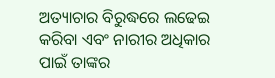ଅତ୍ୟାଚାର ବିରୁଦ୍ଧରେ ଲଢେଇ କରିବା ଏବଂ ନାରୀର ଅଧିକାର ପାଇଁ ତାଙ୍କର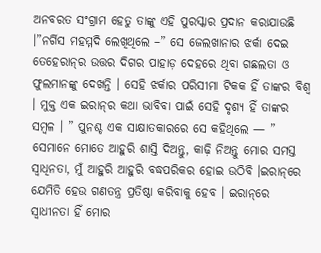ଅନବରତ ସଂଗ୍ରାମ ହେତୁ ତାଙ୍କୁ ଏହି ପୁରସ୍କାର ପ୍ରଦାନ କରାଯାଉଛି ।”ନର୍ଗିସ ମହମ୍ମଦି ଲେଖିଥିଲେ –” ସେ ଜେଲଖାନାର ଝର୍କା ଦେଇ ତେହେରାନ୍‌ର ଉତ୍ତର ଦିଗର ପାହାଡ଼ ଦେହରେ ଥିବା ଗଛଲତା ଓ ଫୁଲମାନଙ୍କୁ ଦେଖନ୍ତି । ସେହି ଝର୍କାର ପରିସୀମା ଟିକକ ହିଁ ତାଙ୍କର ବିଶ୍ବ । ମୁକ୍ତ ଏକ ଇରାନ୍‌ର କଥା ଭାବିବା ପାଇଁ ସେହି ଦୃଶ୍ୟ ହିଁ ତାଙ୍କର ସମ୍ବଳ । ” ପୁନଶ୍ଚ ଏକ ସାକ୍ଷାତକାରରେ ସେ କହିଥିଲେ — ” ସେମାନେ ମୋତେ ଆହୁରି ଶାସ୍ତି ଦିଅନ୍ତୁ, କାଢ଼ି ନିଅନ୍ତୁ ମୋର ସମସ୍ତ ସ୍ବାଧିନତା, ମୁଁ ଆହୁରି ଆହୁରି ବଦ୍ଧପରିକର ହୋଇ ଉଠିବି ।ଇରାନ୍‌ରେ ଯେମିତି ହେଉ ଗଣତନ୍ତ୍ର ପ୍ରତିଷ୍ଠା କରିବାକୁ ହେବ । ଇରାନ୍‌ରେ ସ୍ବାଧୀନତା ହିଁ ମୋର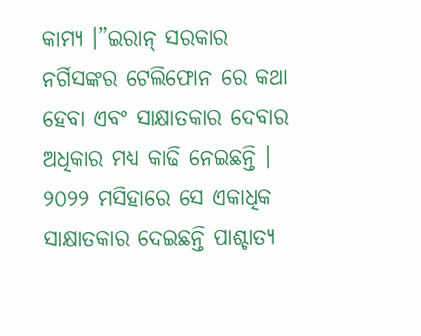କାମ୍ୟ ।”ଇରାନ୍ ସରକାର ନର୍ଗିସଙ୍କର ଟେଲିଫୋନ ରେ କଥା ହେବା ଏବଂ ସାକ୍ଷାତକାର ଦେବାର ଅଧିକାର ମଧ୍ୟ କାଢି ନେଇଛନ୍ତି । ୨୦୨୨ ମସିହାରେ ସେ ଏକାଧିକ ସାକ୍ଷାତକାର ଦେଇଛନ୍ତି ପାଶ୍ଚାତ୍ୟ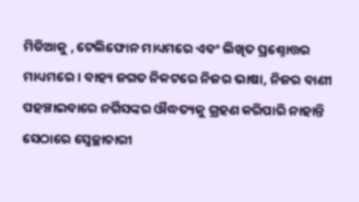ମିଡିଆକୁ , ଟେଲିଫୋନ ମାଧ୍ୟମରେ ଏବଂ ଲିଖିତ ପ୍ରଶ୍ନୋତ୍ତର ମାଧ୍ୟମରେ । ବାହ୍ୟ ଜଗତ ନିକଟରେ ନିଜର ଭାଷା, ନିଜର ବାଣୀ ପହଞ୍ଚାଇବାରେ ନର୍ଗିସଙ୍କର ଔଦ୍ଧତ୍ୟକୁ ଗ୍ରହଣ କରିପାରି ନାହାନ୍ତି ସେଠାରେ ସ୍ବେଚ୍ଛାଚାରୀ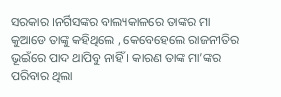ସରକାର ।ନର୍ଗିସଙ୍କର ବାଲ୍ୟକାଳରେ ତାଙ୍କର ମା କୁଆଡେ ତାଙ୍କୁ କହିଥିଲେ , କେବେହେଲେ ରାଜନୀତିର ଭୂଇଁରେ ପାଦ ଥାପିବୁ ନାହିଁ । କାରଣ ତାଙ୍କ ମା’ଙ୍କର ପରିବାର ଥିଲା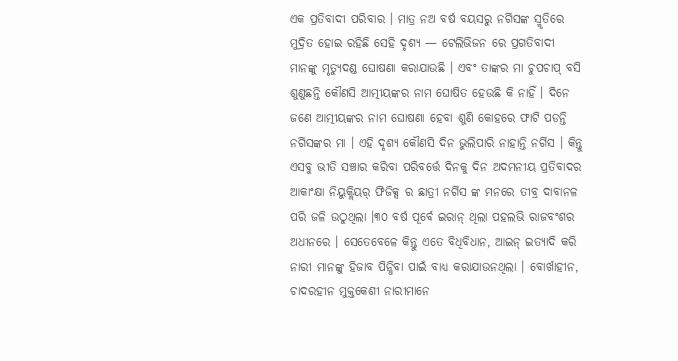ଏକ ପ୍ରତିବାଦୀ ପରିବାର । ମାତ୍ର ନଅ ବର୍ଷ ବୟସରୁ ନର୍ଗିସଙ୍କ ସ୍ମୃତିରେ ମୁଦ୍ରିତ ହୋଇ ରହିଛି ସେହି ଦୃଶ୍ୟ — ଟେଲିଭିଜନ ରେ ପ୍ରଗତିବାଦୀ ମାନଙ୍କୁ ମୃତ୍ୟୁଦଣ୍ଡ ଘୋଷଣା କରାଯାଉଛି । ଏବଂ ତାଙ୍କର ମା ଚୁପଚାପ୍ ବସି ଶୁଣୁଛନ୍ତି କୌଣସି ଆତ୍ମୀୟଙ୍କର ନାମ ଘୋଷିତ ହେଉଛି କି ନାହିଁ । ଦିନେ ଜଣେ ଆତ୍ମୀୟଙ୍କର ନାମ ଘୋଷଣା ହେବା ଶୁଣି କୋହରେ ଫାଟି ପଡନ୍ତି ନର୍ଗିସଙ୍କର ମା । ଏହି ଦୃଶ୍ୟ କୌଣସି ଦିନ ଭୁଲିପାରି ନାହାନ୍ତି ନର୍ଗିସ । କିନ୍ତୁ ଏସବୁ ଭୀତି ସଞ୍ଚାର କରିବା ପରିବର୍ତ୍ତେ ଦିନକୁ ଦିନ ଅଦମନୀୟ ପ୍ରତିବାଦର ଆକାଂକ୍ଷା ନିୟୁକ୍ଲିୟର୍ ଫିଜିକ୍ସ ର ଛାତ୍ରୀ ନର୍ଗିସ ଙ୍କ ମନରେ ତୀବ୍ର ଦାବାନଳ ପରି ଜଳି ଉଠୁଥିଲା ।୩୦ ବର୍ଷ ପୂର୍ବେ ଇରାନ୍ ଥିଲା ପହଲଭି ରାଜବଂଶର ଅଧୀନରେ । ସେତେବେଳେ କିନ୍ତୁ ଏତେ ବିଧିବିଧାନ, ଆଇନ୍ ଇତ୍ୟାଦି କରି ନାରୀ ମାନଙ୍କୁ ହିଜାବ ପିନ୍ଧିବା ପାଇଁ ବାଧ୍ୟ କରାଯାଉନଥିଲା । ବୋର୍ଖାହୀନ, ଚାଦରହୀନ ମୁକ୍ତକେଶୀ ନାରୀମାନେ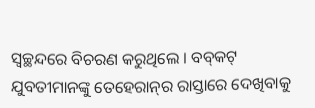ସ୍ୱଚ୍ଛନ୍ଦରେ ବିଚରଣ କରୁଥିଲେ । ବବ୍‌କଟ୍ ଯୁବତୀମାନଙ୍କୁ ତେହେରାନ୍‌ର ରାସ୍ତାରେ ଦେଖିବାକୁ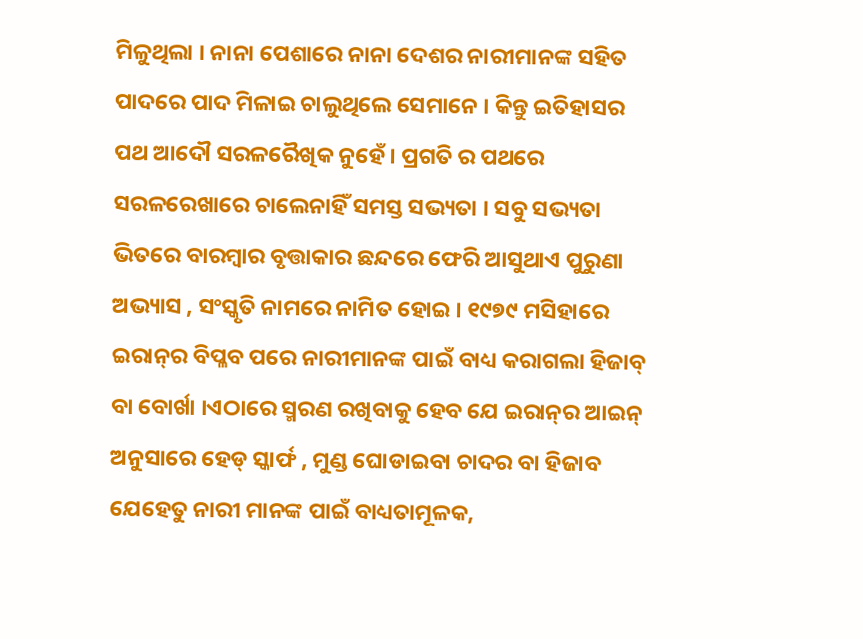ମିଳୁଥିଲା । ନାନା ପେଶାରେ ନାନା ଦେଶର ନାରୀମାନଙ୍କ ସହିତ ପାଦରେ ପାଦ ମିଳାଇ ଚାଲୁଥିଲେ ସେମାନେ । କିନ୍ତୁ ଇତିହାସର ପଥ ଆଦୌ ସରଳରୈଖିକ ନୁହେଁ । ପ୍ରଗତି ର ପଥରେ ସରଳରେଖାରେ ଚାଲେନାହିଁ ସମସ୍ତ ସଭ୍ୟତା । ସବୁ ସଭ୍ୟତା ଭିତରେ ବାରମ୍ବାର ବୃତ୍ତାକାର ଛନ୍ଦରେ ଫେରି ଆସୁଥାଏ ପୁରୁଣା ଅଭ୍ୟାସ , ସଂସ୍କୃତି ନାମରେ ନାମିତ ହୋଇ । ୧୯୭୯ ମସିହାରେ ଇରାନ୍‌ର ବିପ୍ଳବ ପରେ ନାରୀମାନଙ୍କ ପାଇଁ ବାଧ୍ୟ କରାଗଲା ହିଜାବ୍ ବା ବୋର୍ଖା ।ଏଠାରେ ସ୍ମରଣ ରଖିବାକୁ ହେବ ଯେ ଇରାନ୍‌ର ଆଇନ୍ ଅନୁସାରେ ହେଡ୍ ସ୍କାର୍ଫ , ମୁଣ୍ଡ ଘୋଡାଇବା ଚାଦର ବା ହିଜାବ ଯେହେତୁ ନାରୀ ମାନଙ୍କ ପାଇଁ ବାଧ୍ୟତାମୂଳକ,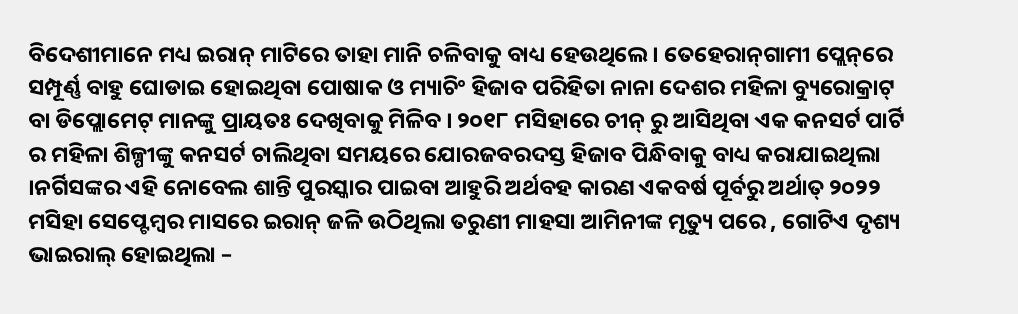ବିଦେଶୀମାନେ ମଧ୍ୟ ଇରାନ୍ ମାଟିରେ ତାହା ମାନି ଚଳିବାକୁ ବାଧ୍ୟ ହେଉଥିଲେ । ତେହେରାନ୍‌ଗାମୀ ପ୍ଲେନ୍‌ରେ ସମ୍ପୂର୍ଣ୍ଣ ବାହୁ ଘୋଡାଇ ହୋଇଥିବା ପୋଷାକ ଓ ମ୍ୟାଚିଂ ହିଜାବ ପରିହିତା ନାନା ଦେଶର ମହିଳା ବ୍ୟୁରୋକ୍ରାଟ୍ ବା ଡିପ୍ଲୋମେଟ୍ ମାନଙ୍କୁ ପ୍ରାୟତଃ ଦେଖିବାକୁ ମିଳିବ । ୨୦୧୮ ମସିହାରେ ଚୀନ୍ ରୁ ଆସିଥିବା ଏକ କନସର୍ଟ ପାର୍ଟି ର ମହିଳା ଶିଳ୍ପୀଙ୍କୁ କନସର୍ଟ ଚାଲିଥିବା ସମୟରେ ଯୋରଜବରଦସ୍ତ ହିଜାବ ପିନ୍ଧିବାକୁ ବାଧ୍ୟ କରାଯାଇଥିଲା ।ନର୍ଗିସଙ୍କର ଏହି ନୋବେଲ ଶାନ୍ତି ପୁରସ୍କାର ପାଇବା ଆହୁରି ଅର୍ଥବହ କାରଣ ଏକବର୍ଷ ପୂର୍ବରୁ ଅର୍ଥାତ୍ ୨୦୨୨ ମସିହା ସେପ୍ଟେମ୍ବର ମାସରେ ଇରାନ୍ ଜଳି ଉଠିଥିଲା ତରୁଣୀ ମାହସା ଆମିନୀଙ୍କ ମୃତ୍ୟୁ ପରେ , ଗୋଟିଏ ଦୃଶ୍ୟ ଭାଇରାଲ୍ ହୋଇଥିଲା –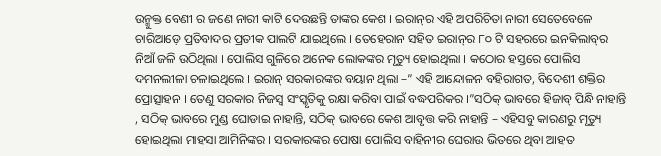ଉନ୍ମୁକ୍ତ ବେଣୀ ର ଜଣେ ନାରୀ କାଟି ଦେଉଛନ୍ତି ତାଙ୍କର କେଶ । ଇରାନ୍‌ର ଏହି ଅପରିଚିତା ନାରୀ ସେତେବେଳେ ଚାରିଆଡ଼େ ପ୍ରତିବାଦର ପ୍ରତୀକ ପାଲଟି ଯାଇଥିଲେ । ତେହେରାନ ସହିତ ଇରାନ୍‌ର ୮୦ ଟି ସହରରେ ଇନକିଲାବ୍‌ର ନିଆଁ ଜଳି ଉଠିଥିଲା । ପୋଲିସ ଗୁଳିରେ ଅନେକ ଲୋକଙ୍କର ମୃତ୍ୟୁ ହୋଇଥିଲା । କଠୋର ହସ୍ତରେ ପୋଲିସ ଦମନଲୀଳା ଚଳାଇଥିଲେ । ଇରାନ୍ ସରକାରଙ୍କର ବୟାନ ଥିଲା –” ଏହି ଆନ୍ଦୋଳନ ବହିରାଗତ, ବିଦେଶୀ ଶକ୍ତିର ପ୍ରୋତ୍ସାହନ । ତେଣୁ ସରକାର ନିଜସ୍ବ ସଂସ୍କୃତିକୁ ରକ୍ଷା କରିବା ପାଇଁ ବଦ୍ଧପରିକର ।”ସଠିକ୍ ଭାବରେ ହିଜାବ୍ ପିନ୍ଧି ନାହାନ୍ତି , ସଠିକ୍ ଭାବରେ ମୁଣ୍ଡ ଘୋଡାଇ ନାହାନ୍ତି, ସଠିକ୍ ଭାବରେ କେଶ ଆବୃତ୍ତ କରି ନାହାନ୍ତି – ଏହିସବୁ କାରଣରୁ ମୃତ୍ୟୁ ହୋଇଥିଲା ମାହସା ଆମିନିଙ୍କର । ସରକାରଙ୍କର ପୋଷା ପୋଲିସ ବାହିନୀର ଘେରାଉ ଭିତରେ ଥିବା ଆହତ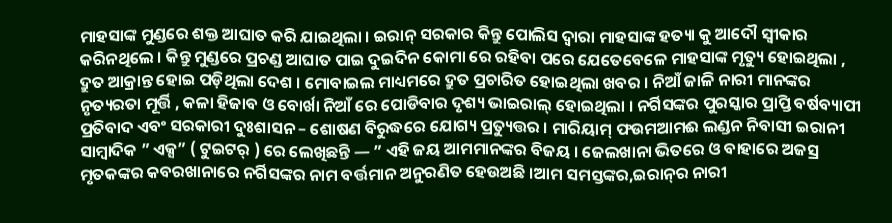ମାହସାଙ୍କ ମୁଣ୍ଡରେ ଶକ୍ତ ଆଘାତ କରି ଯାଇଥିଲା । ଇରାନ୍ ସରକାର କିନ୍ତୁ ପୋଲିସ ଦ୍ବାରା ମାହସାଙ୍କ ହତ୍ୟା କୁ ଆଦୌ ସ୍ବୀକାର କରିନଥିଲେ । କିନ୍ତୁ ମୁଣ୍ଡରେ ପ୍ରଚଣ୍ଡ ଆଘାତ ପାଇ ଦୁଇଦିନ କୋମା ରେ ରହିବା ପରେ ଯେତେବେଳେ ମାହସାଙ୍କ ମୃତ୍ୟୁ ହୋଇଥିଲା , ଦ୍ରୁତ ଆକ୍ରାନ୍ତ ହୋଇ ପଡ଼ିଥିଲା ଦେଶ । ମୋବାଇଲ ମାଧ୍ୟମରେ ଦ୍ରୁତ ପ୍ରଚାରିତ ହୋଇଥିଲା ଖବର । ନିଆଁ ଜାଳି ନାରୀ ମାନଙ୍କର ନୃତ୍ୟରତା ମୂର୍ତ୍ତି , କଳା ହିଜାବ ଓ ବୋର୍ଖା ନିଆଁ ରେ ପୋଡିବାର ଦୃଶ୍ୟ ଭାଇରାଲ୍ ହୋଇଥିଲା । ନର୍ଗିସଙ୍କର ପୁରସ୍କାର ପ୍ରାପ୍ତି ବର୍ଷବ୍ୟାପୀ ପ୍ରତିବାଦ ଏବଂ ସରକାରୀ ଦୁଃଶାସନ – ଶୋଷଣ ବିରୁଦ୍ଧରେ ଯୋଗ୍ୟ ପ୍ରତ୍ୟୁତ୍ତର । ମାରିୟାମ୍ ଫଉମଆମଈ ଲଣ୍ଡନ ନିବାସୀ ଇରାନୀ ସାମ୍ବାଦିକ ” ଏକ୍ସ” ( ଟୁଇଟର୍ ) ରେ ଲେଖିଛନ୍ତି — ” ଏହି ଜୟ ଆମମାନଙ୍କର ବିଜୟ । ଜେଲଖାନା ଭିତରେ ଓ ବାହାରେ ଅଜସ୍ର ମୃତକଙ୍କର କବରଖାନାରେ ନର୍ଗିସଙ୍କର ନାମ ବର୍ତ୍ତମାନ ଅନୁରଣିତ ହେଉଅଛି ।ଆମ ସମସ୍ତଙ୍କର,ଇରାନ୍‌ର ନାରୀ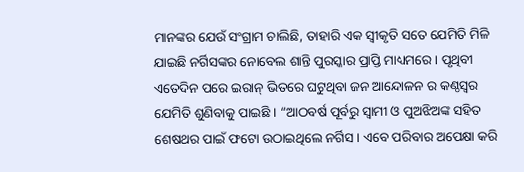ମାନଙ୍କର ଯେଉଁ ସଂଗ୍ରାମ ଚାଲିଛି, ତାହାରି ଏକ ସ୍ବୀକୃତି ସତେ ଯେମିତି ମିଳି ଯାଇଛି ନର୍ଗିସଙ୍କର ନୋବେଲ ଶାନ୍ତି ପୁରସ୍କାର ପ୍ରାପ୍ତି ମାଧ୍ୟମରେ । ପୃଥିବୀ ଏତେଦିନ ପରେ ଇରାନ୍ ଭିତରେ ଘଟୁଥିବା ଜନ ଆନ୍ଦୋଳନ ର କଣ୍ଠସ୍ୱର ଯେମିତି ଶୁଣିବାକୁ ପାଇଛି । “ଆଠବର୍ଷ ପୂର୍ବରୁ ସ୍ବାମୀ ଓ ପୁଅଝିଅଙ୍କ ସହିତ ଶେଷଥର ପାଇଁ ଫଟୋ ଉଠାଇଥିଲେ ନର୍ଗିସ । ଏବେ ପରିବାର ଅପେକ୍ଷା କରି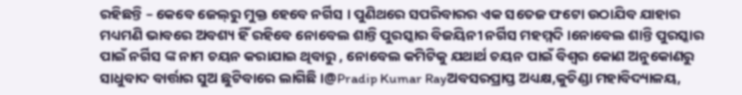ରହିଛନ୍ତି – କେବେ ଜେଲ୍‌ରୁ ମୁକ୍ତ ହେବେ ନର୍ଗିସ । ପୁଣିଥରେ ସପରିବାରର ଏକ ସତେଜ ଫଟୋ ଉଠାଯିବ ଯାହାର ମଧ୍ୟମଣି ଭାବରେ ଅବଶ୍ୟ ହିଁ ରହିବେ ନୋବେଲ ଶାନ୍ତି ପୁରସ୍କାର ବିଜୟିନୀ ନର୍ଗିସ ମହମ୍ମଦି ।ନୋବେଲ ଶାନ୍ତି ପୁରସ୍କାର ପାଇଁ ନର୍ଗିସ ଙ୍କ ନାମ ଚୟନ କରାଯାଇ ଥିବାରୁ , ନୋବେଲ କମିଟିକୁ ଯଥାର୍ଥ ଚୟନ ପାଇଁ ବିଶ୍ବର କୋଣ ଅନୁକୋଣରୁ ସାଧୁବାଦ ବାର୍ତ୍ତାର ସୁଅ ଛୁଟିବାରେ ଲାଗିଛି ।@Pradip Kumar Rayଅବସରପ୍ରାପ୍ତ ଅଧ୍ୟକ୍ଷ,କୁଚିଣ୍ଡା ମହାବିଦ୍ୟାଳୟ,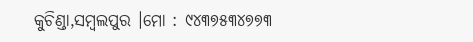କୁଚିଣ୍ଡା,ସମ୍ବଲପୁର ।ମୋ : ୯୪୩୭୫୩୪୭୭୩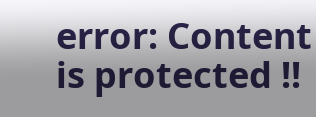error: Content is protected !!